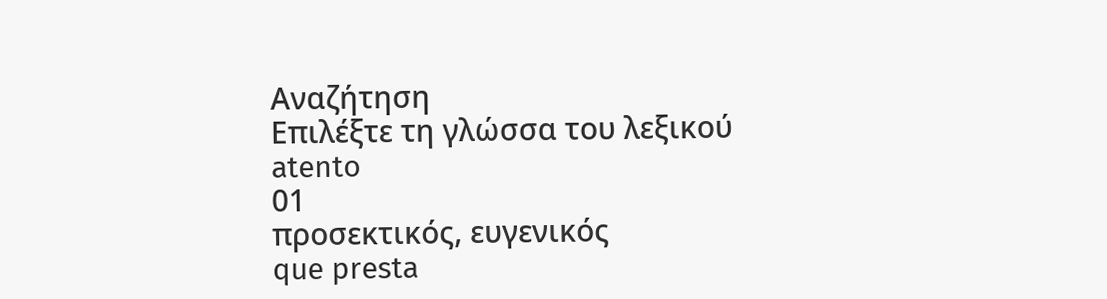Αναζήτηση
Επιλέξτε τη γλώσσα του λεξικού
atento
01
προσεκτικός, ευγενικός
que presta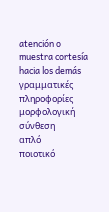atención o muestra cortesía hacia los demás
γραμματικές πληροφορίες
μορφολογική σύνθεση
απλό
ποιοτικό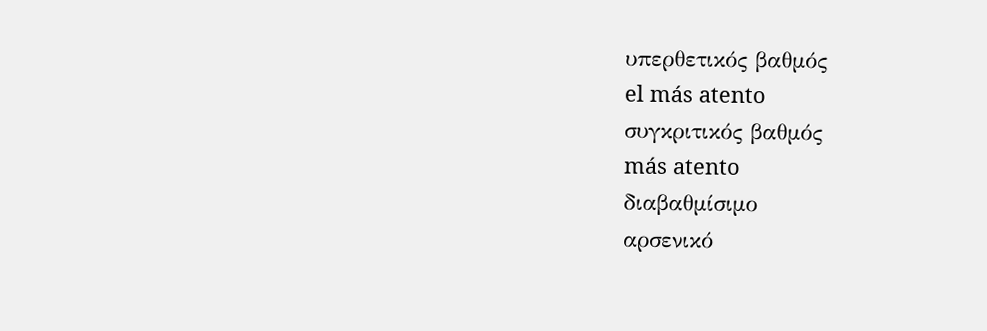υπερθετικός βαθμός
el más atento
συγκριτικός βαθμός
más atento
διαβαθμίσιμο
αρσενικό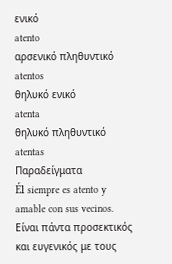ενικό
atento
αρσενικό πληθυντικό
atentos
θηλυκό ενικό
atenta
θηλυκό πληθυντικό
atentas
Παραδείγματα
Él siempre es atento y amable con sus vecinos.
Είναι πάντα προσεκτικός και ευγενικός με τους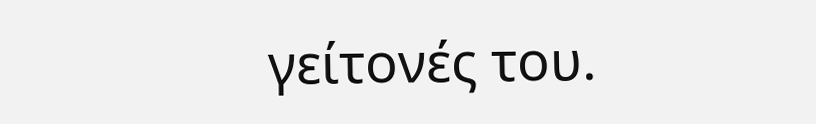γείτονές του.